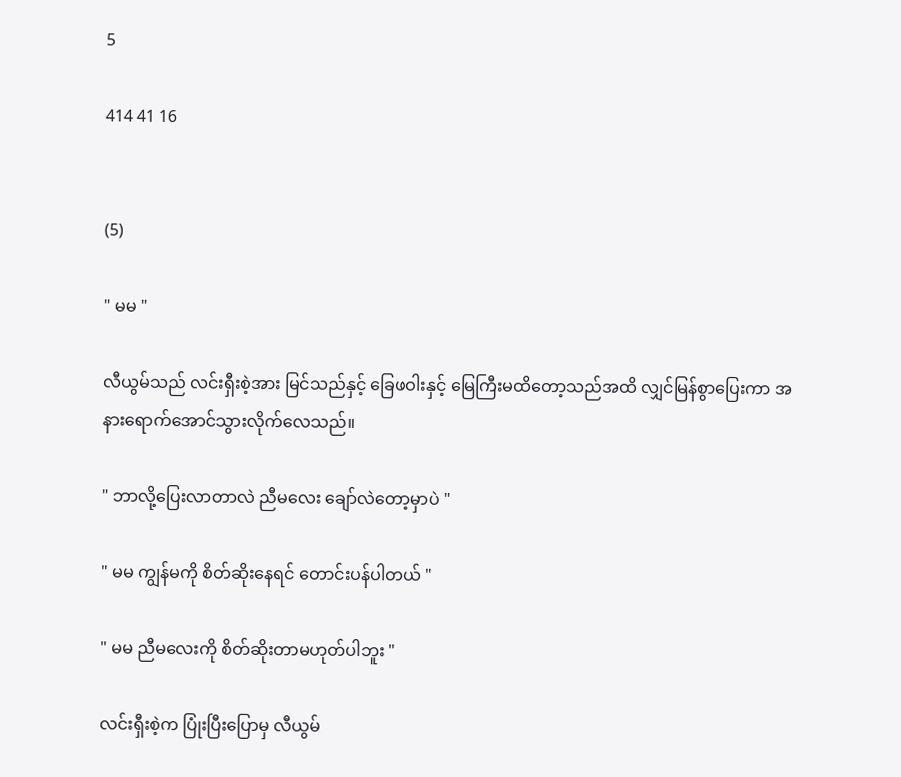5

414 41 16


(5)

" မမ "

လီယွမ်သည် လင်းရှီးစဲ့အား မြင်သည်နှင့် ခြေဖဝါးနှင့် မြေကြီးမထိတော့သည်အထိ လျှင်မြန်စွာပြေးကာ အနားရောက်အောင်သွားလိုက်လေသည်။

" ဘာလို့ပြေးလာတာလဲ ညီမလေး ချော်လဲတော့မှာပဲ "

" မမ ကျွန်မကို စိတ်ဆိုးနေရင် တောင်းပန်ပါတယ် "

" မမ ညီမလေးကို စိတ်ဆိုးတာမဟုတ်ပါဘူး "

လင်းရှီးစဲ့က ပြုံးပြီးပြောမှ လီယွမ်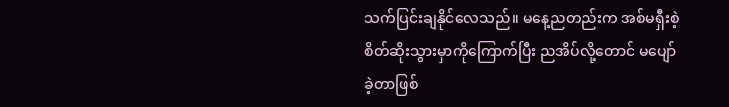သက်ပြင်းချနိုင်လေသည်။ မနေ့ညတည်းက အစ်မရှီးစဲ့ စိတ်ဆိုးသွားမှာကိုကြောက်ပြီး ညအိပ်လို့တောင် မပျော်ခဲ့တာဖြစ်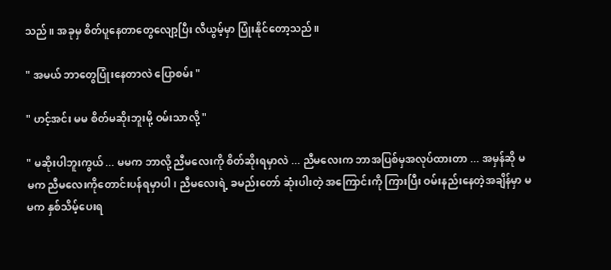သည်။ အခုမှ စိတ်ပူနေတာတွေလျော့ပြီး လီယွမ့်မှာ ပြုံးနိုင်တော့သည်။

" အမယ် ဘာတွေပြုံးနေတာလဲ ပြောစမ်း "

" ဟင့်အင်း မမ စိတ်မဆိုးဘူးမို့ ဝမ်းသာလို့ "

" မဆိုးပါဘူးကွယ် ... မမက ဘာလို့ ညီမလေးကို စိတ်ဆိုးရမှာလဲ ... ညီမလေးက ဘာအပြစ်မှအလုပ်ထားတာ ... အမှန်ဆို မမက ညီမလေးကိုတောင်းပန်ရမှာပါ၊ ညီမလေးရဲ့ ခမည်းတော် ဆုံးပါးတဲ့ အကြောင်းကို ကြားပြီး ဝမ်းနည်းနေတဲ့အချိန်မှာ မမက နှစ်သိမ့်ပေးရ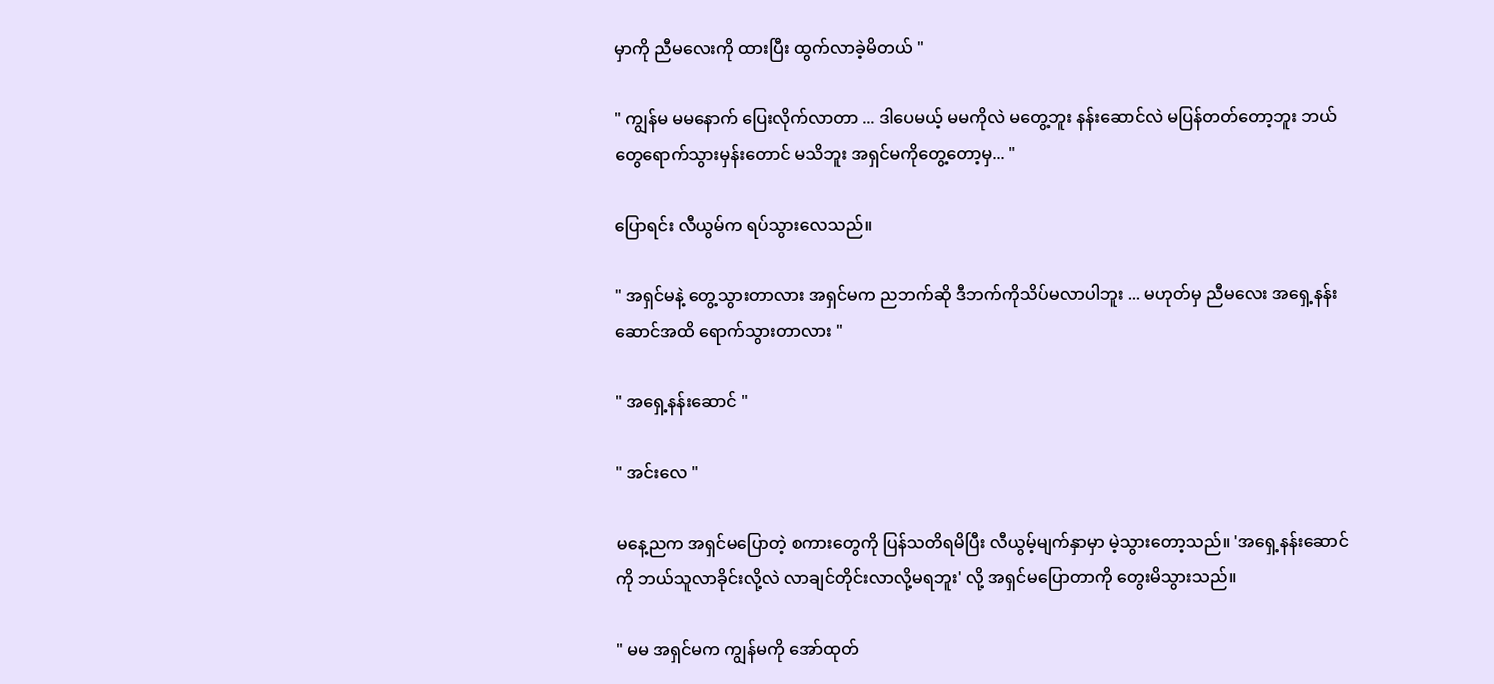မှာကို ညီမလေးကို ထားပြီး ထွက်လာခဲ့မိတယ် "

" ကျွန်မ မမနောက် ပြေးလိုက်လာတာ ... ဒါပေမယ့် မမကိုလဲ မတွေ့ဘူး နန်းဆောင်လဲ မပြန်တတ်တော့ဘူး ဘယ်တွေရောက်သွားမှန်းတောင် မသိဘူး အရှင်မကိုတွေ့တော့မှ... "

ပြောရင်း လီယွမ်က ရပ်သွားလေသည်။

" အရှင်မနဲ့ တွေ့သွားတာလား အရှင်မက ညဘက်ဆို ဒီဘက်ကိုသိပ်မလာပါဘူး ... မဟုတ်မှ ညီမလေး အရှေ့နန်းဆောင်အထိ ရောက်သွားတာလား "

" အရှေ့နန်းဆောင် "

" အင်းလေ "

မနေ့ညက အရှင်မပြောတဲ့ စကားတွေကို ပြန်သတိရမိပြီး လီယွမ့်မျက်နှာမှာ မဲ့သွားတော့သည်။ 'အရှေ့နန်းဆောင်ကို ဘယ်သူလာခိုင်းလို့လဲ လာချင်တိုင်းလာလို့မရဘူး' လို့ အရှင်မပြောတာကို တွေးမိသွားသည်။

" မမ အရှင်မက ကျွန်မကို အော်ထုတ်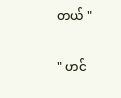တယ် "

" ဟင်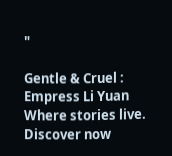"

Gentle & Cruel : Empress Li Yuan Where stories live. Discover now